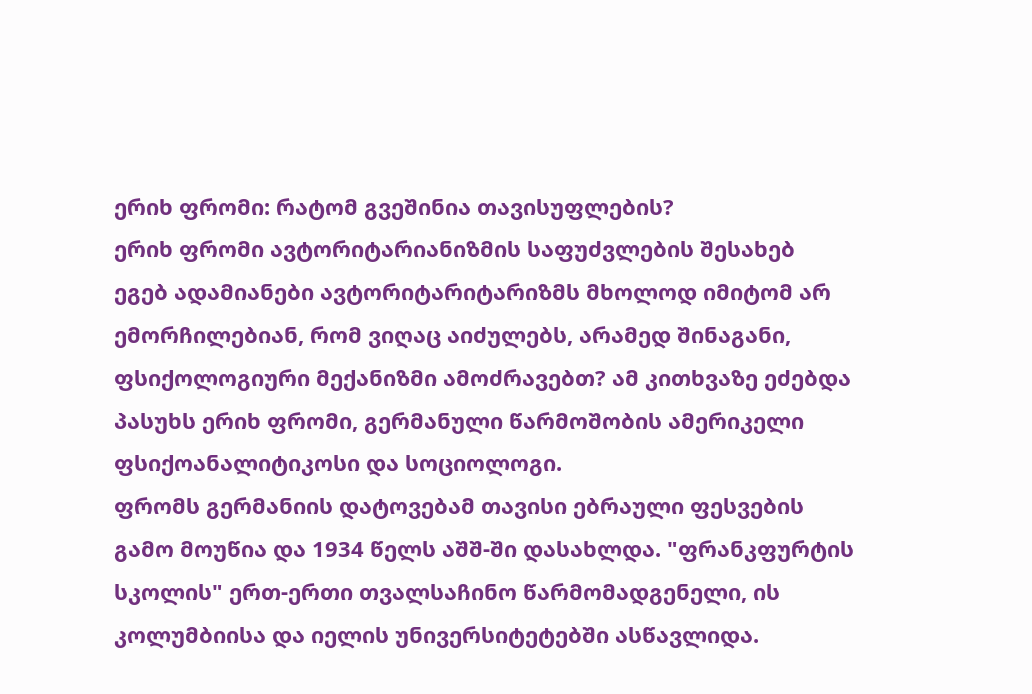ერიხ ფრომი: რატომ გვეშინია თავისუფლების?
ერიხ ფრომი ავტორიტარიანიზმის საფუძვლების შესახებ
ეგებ ადამიანები ავტორიტარიტარიზმს მხოლოდ იმიტომ არ ემორჩილებიან, რომ ვიღაც აიძულებს, არამედ შინაგანი, ფსიქოლოგიური მექანიზმი ამოძრავებთ? ამ კითხვაზე ეძებდა პასუხს ერიხ ფრომი, გერმანული წარმოშობის ამერიკელი ფსიქოანალიტიკოსი და სოციოლოგი.
ფრომს გერმანიის დატოვებამ თავისი ებრაული ფესვების გამო მოუწია და 1934 წელს აშშ-ში დასახლდა. "ფრანკფურტის სკოლის" ერთ-ერთი თვალსაჩინო წარმომადგენელი, ის კოლუმბიისა და იელის უნივერსიტეტებში ასწავლიდა.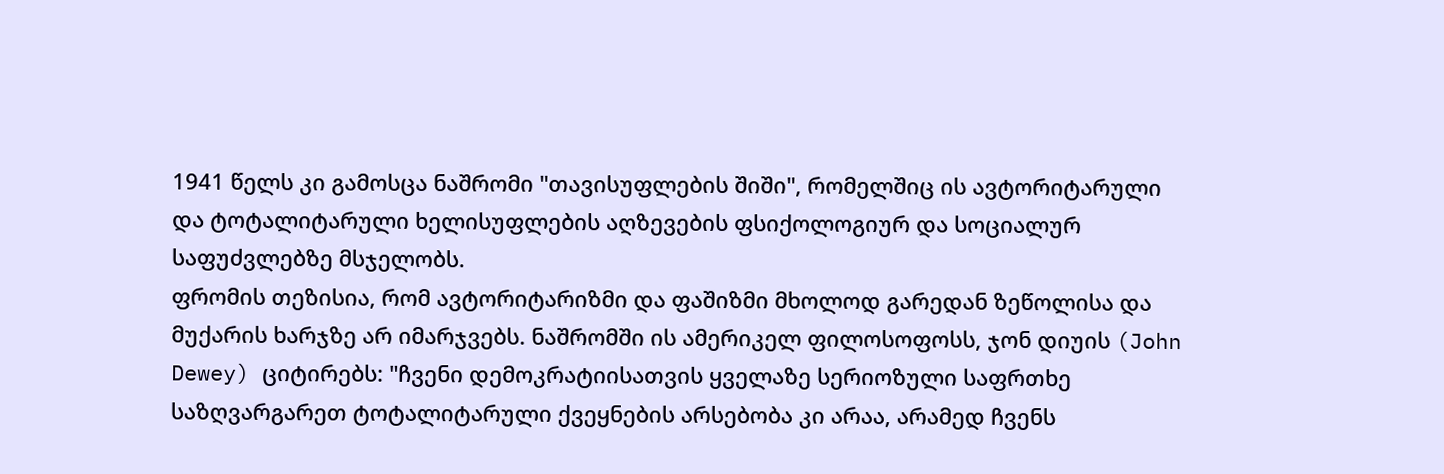1941 წელს კი გამოსცა ნაშრომი "თავისუფლების შიში", რომელშიც ის ავტორიტარული და ტოტალიტარული ხელისუფლების აღზევების ფსიქოლოგიურ და სოციალურ საფუძვლებზე მსჯელობს.
ფრომის თეზისია, რომ ავტორიტარიზმი და ფაშიზმი მხოლოდ გარედან ზეწოლისა და მუქარის ხარჯზე არ იმარჯვებს. ნაშრომში ის ამერიკელ ფილოსოფოსს, ჯონ დიუის (John Dewey) ციტირებს: "ჩვენი დემოკრატიისათვის ყველაზე სერიოზული საფრთხე საზღვარგარეთ ტოტალიტარული ქვეყნების არსებობა კი არაა, არამედ ჩვენს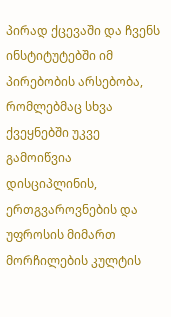პირად ქცევაში და ჩვენს ინსტიტუტებში იმ პირებობის არსებობა, რომლებმაც სხვა ქვეყნებში უკვე გამოიწვია დისციპლინის, ერთგვაროვნების და უფროსის მიმართ მორჩილების კულტის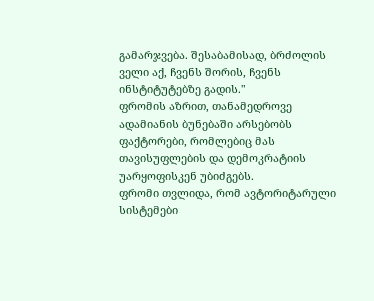გამარჯვება. შესაბამისად, ბრძოლის ველი აქ, ჩვენს შორის, ჩვენს ინსტიტუტებზე გადის."
ფრომის აზრით, თანამედროვე ადამიანის ბუნებაში არსებობს ფაქტორები, რომლებიც მას თავისუფლების და დემოკრატიის უარყოფისკენ უბიძგებს.
ფრომი თვლიდა, რომ ავტორიტარული სისტემები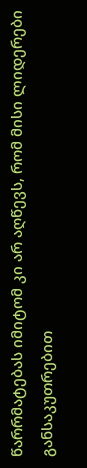წარრმატებას იმიტომ კი არ აღწევს, რომ მისი ლიდერები განსაკუთრებით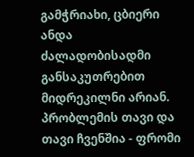გამჭრიახი, ცბიერი ანდა ძალადობისადმი განსაკუთრებით მიდრეკილნი არიან. პრობლემის თავი და თავი ჩვენშია - ფრომი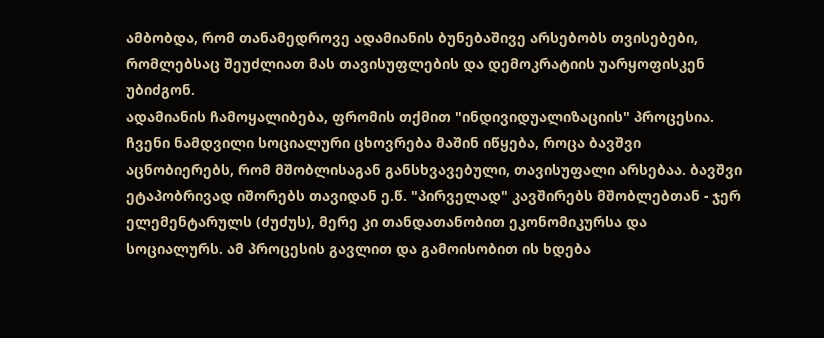ამბობდა, რომ თანამედროვე ადამიანის ბუნებაშივე არსებობს თვისებები, რომლებსაც შეუძლიათ მას თავისუფლების და დემოკრატიის უარყოფისკენ უბიძგონ.
ადამიანის ჩამოყალიბება, ფრომის თქმით "ინდივიდუალიზაციის" პროცესია. ჩვენი ნამდვილი სოციალური ცხოვრება მაშინ იწყება, როცა ბავშვი აცნობიერებს, რომ მშობლისაგან განსხვავებული, თავისუფალი არსებაა. ბავშვი ეტაპობრივად იშორებს თავიდან ე.წ. "პირველად" კავშირებს მშობლებთან - ჯერ ელემენტარულს (ძუძუს), მერე კი თანდათანობით ეკონომიკურსა და სოციალურს. ამ პროცესის გავლით და გამოისობით ის ხდება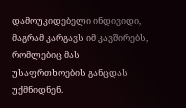დამოუკიდებელი ინდივიდი, მაგრამ კარგავს იმ კავშირებს, რომლებიც მას უსაფრთხოების განცდას უქმნიდნენ.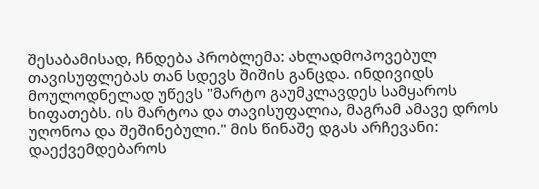შესაბამისად, ჩნდება პრობლემა: ახლადმოპოვებულ თავისუფლებას თან სდევს შიშის განცდა. ინდივიდს მოულოდნელად უწევს "მარტო გაუმკლავდეს სამყაროს ხიფათებს. ის მარტოა და თავისუფალია, მაგრამ ამავე დროს უღონოა და შეშინებული." მის წინაშე დგას არჩევანი: დაექვემდებაროს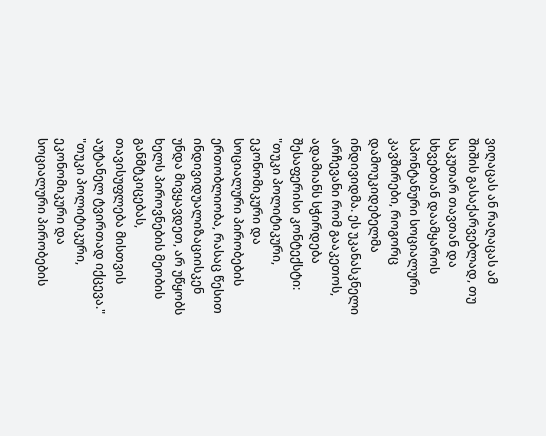ვიღაცას ან რაღაცას ამ შიშის გასაქარვებლად, თუ საკუთარ თავთან და სხვებთან დაამყაროს სპონტანური სოციალური კავშირები, როგორც დამოუკიდებელმა ინდივიდმა. ეს უკანასკნელი არჩევანი რომ გააკეთოს, ადამიანს სჭირდება შესაფერისი კონტექსტი: "თუკი პოლიტიკური, ეკონომიკური და სოციალური პირობების ერთობლიობა, რასაც წესით ინდივიდუალიზაციისკენ უნდა მივყავდეთ, არ უწყობს ხელს პიროვნების მეობის განმტკიცებას, თავისუფლება მისთვის აუტანელ ტვირთად იქცევა."
"თუკი პოლიტიკური, ეკონომიკური და სოციალური პირობების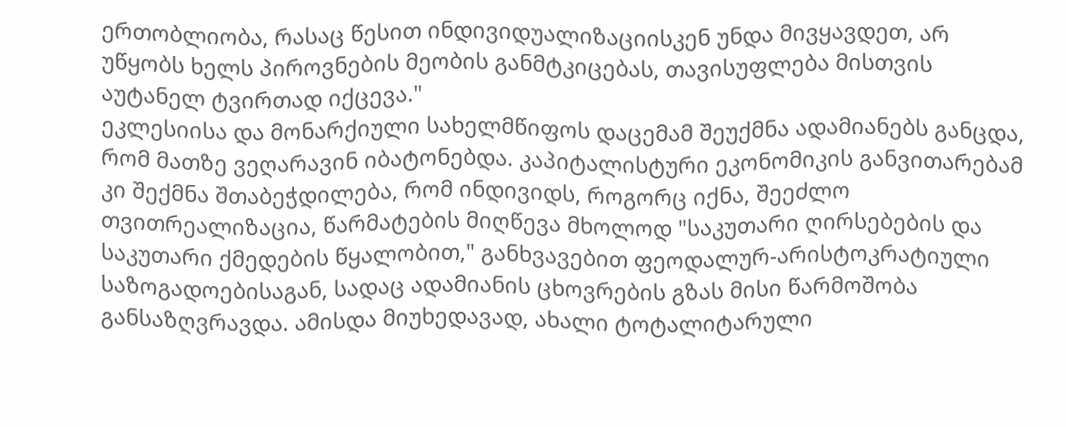ერთობლიობა, რასაც წესით ინდივიდუალიზაციისკენ უნდა მივყავდეთ, არ უწყობს ხელს პიროვნების მეობის განმტკიცებას, თავისუფლება მისთვის აუტანელ ტვირთად იქცევა."
ეკლესიისა და მონარქიული სახელმწიფოს დაცემამ შეუქმნა ადამიანებს განცდა, რომ მათზე ვეღარავინ იბატონებდა. კაპიტალისტური ეკონომიკის განვითარებამ კი შექმნა შთაბეჭდილება, რომ ინდივიდს, როგორც იქნა, შეეძლო თვითრეალიზაცია, წარმატების მიღწევა მხოლოდ "საკუთარი ღირსებების და საკუთარი ქმედების წყალობით," განხვავებით ფეოდალურ-არისტოკრატიული საზოგადოებისაგან, სადაც ადამიანის ცხოვრების გზას მისი წარმოშობა განსაზღვრავდა. ამისდა მიუხედავად, ახალი ტოტალიტარული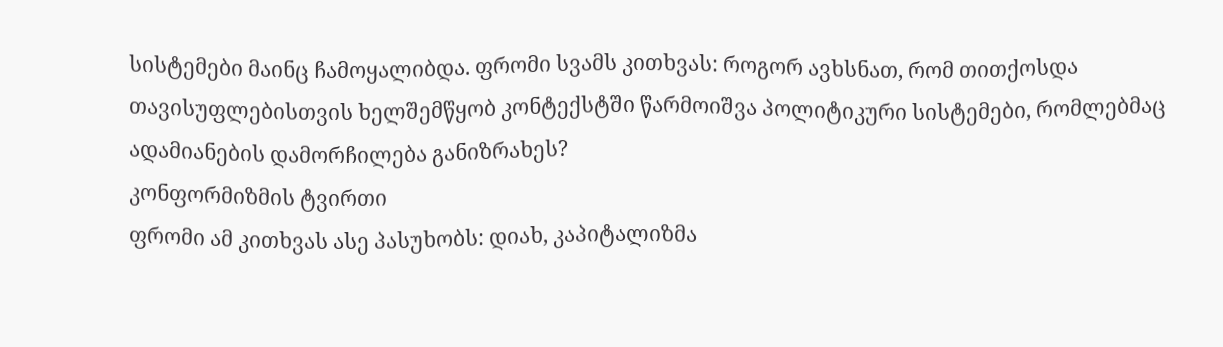სისტემები მაინც ჩამოყალიბდა. ფრომი სვამს კითხვას: როგორ ავხსნათ, რომ თითქოსდა თავისუფლებისთვის ხელშემწყობ კონტექსტში წარმოიშვა პოლიტიკური სისტემები, რომლებმაც ადამიანების დამორჩილება განიზრახეს?
კონფორმიზმის ტვირთი
ფრომი ამ კითხვას ასე პასუხობს: დიახ, კაპიტალიზმა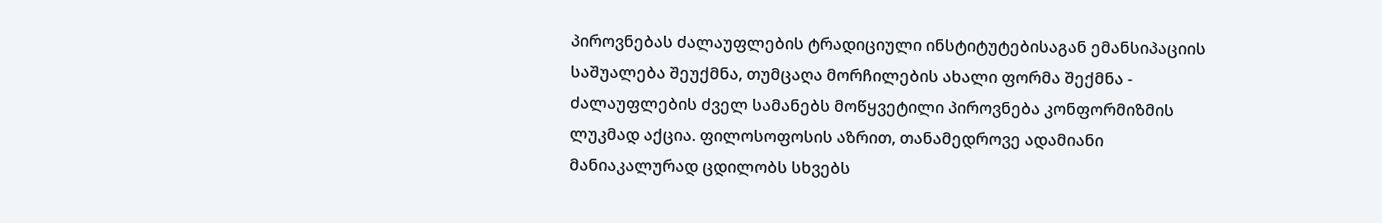პიროვნებას ძალაუფლების ტრადიციული ინსტიტუტებისაგან ემანსიპაციის საშუალება შეუქმნა, თუმცაღა მორჩილების ახალი ფორმა შექმნა - ძალაუფლების ძველ სამანებს მოწყვეტილი პიროვნება კონფორმიზმის ლუკმად აქცია. ფილოსოფოსის აზრით, თანამედროვე ადამიანი მანიაკალურად ცდილობს სხვებს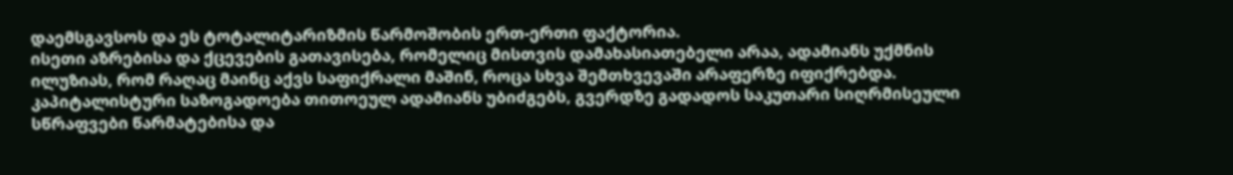დაემსგავსოს და ეს ტოტალიტარიზმის წარმოშობის ერთ-ერთი ფაქტორია.
ისეთი აზრებისა და ქცევების გათავისება, რომელიც მისთვის დამახასიათებელი არაა, ადამიანს უქმნის ილუზიას, რომ რაღაც მაინც აქვს საფიქრალი მაშინ, როცა სხვა შემთხვევაში არაფერზე იფიქრებდა.
კაპიტალისტური საზოგადოება თითოეულ ადამიანს უბიძგებს, გვერდზე გადადოს საკუთარი სიღრმისეული სწრაფვები წარმატებისა და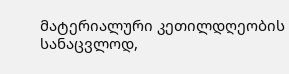მატერიალური კეთილდღეობის სანაცვლოდ,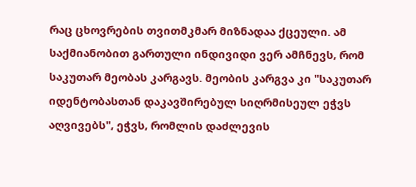რაც ცხოვრების თვითმკმარ მიზნადაა ქცეული. ამ საქმიანობით გართული ინდივიდი ვერ ამჩნევს, რომ საკუთარ მეობას კარგავს. მეობის კარგვა კი "საკუთარ იდენტობასთან დაკავშირებულ სიღრმისეულ ეჭვს აღვივებს", ეჭვს, რომლის დაძლევის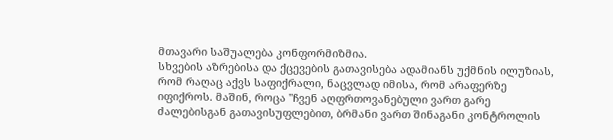მთავარი საშუალება კონფორმიზმია.
სხვების აზრებისა და ქცევების გათავისება ადამიანს უქმნის ილუზიას, რომ რაღაც აქვს საფიქრალი, ნაცვლად იმისა, რომ არაფერზე იფიქროს. მაშინ, როცა "ჩვენ აღფრთოვანებული ვართ გარე ძალებისგან გათავისუფლებით, ბრმანი ვართ შინაგანი კონტროლის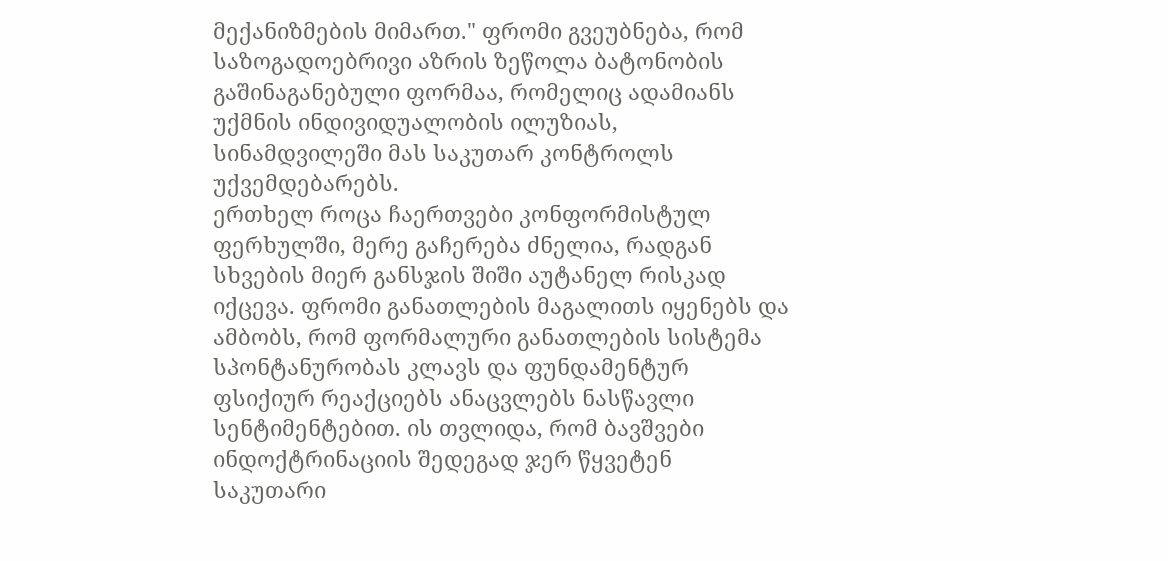მექანიზმების მიმართ." ფრომი გვეუბნება, რომ საზოგადოებრივი აზრის ზეწოლა ბატონობის გაშინაგანებული ფორმაა, რომელიც ადამიანს უქმნის ინდივიდუალობის ილუზიას, სინამდვილეში მას საკუთარ კონტროლს უქვემდებარებს.
ერთხელ როცა ჩაერთვები კონფორმისტულ ფერხულში, მერე გაჩერება ძნელია, რადგან სხვების მიერ განსჯის შიში აუტანელ რისკად იქცევა. ფრომი განათლების მაგალითს იყენებს და ამბობს, რომ ფორმალური განათლების სისტემა სპონტანურობას კლავს და ფუნდამენტურ ფსიქიურ რეაქციებს ანაცვლებს ნასწავლი სენტიმენტებით. ის თვლიდა, რომ ბავშვები ინდოქტრინაციის შედეგად ჯერ წყვეტენ საკუთარი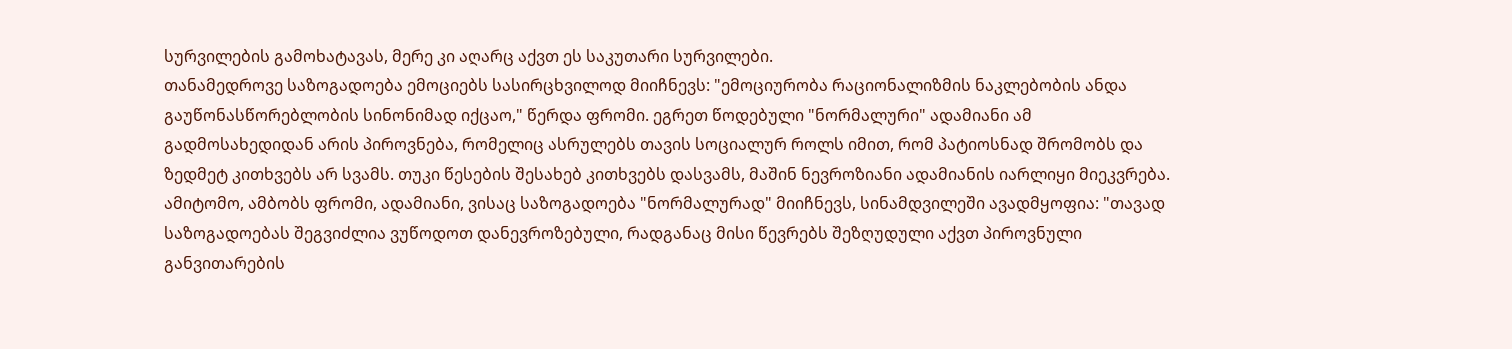სურვილების გამოხატავას, მერე კი აღარც აქვთ ეს საკუთარი სურვილები.
თანამედროვე საზოგადოება ემოციებს სასირცხვილოდ მიიჩნევს: "ემოციურობა რაციონალიზმის ნაკლებობის ანდა გაუწონასწორებლობის სინონიმად იქცაო," წერდა ფრომი. ეგრეთ წოდებული "ნორმალური" ადამიანი ამ გადმოსახედიდან არის პიროვნება, რომელიც ასრულებს თავის სოციალურ როლს იმით, რომ პატიოსნად შრომობს და ზედმეტ კითხვებს არ სვამს. თუკი წესების შესახებ კითხვებს დასვამს, მაშინ ნევროზიანი ადამიანის იარლიყი მიეკვრება.
ამიტომო, ამბობს ფრომი, ადამიანი, ვისაც საზოგადოება "ნორმალურად" მიიჩნევს, სინამდვილეში ავადმყოფია: "თავად საზოგადოებას შეგვიძლია ვუწოდოთ დანევროზებული, რადგანაც მისი წევრებს შეზღუდული აქვთ პიროვნული განვითარების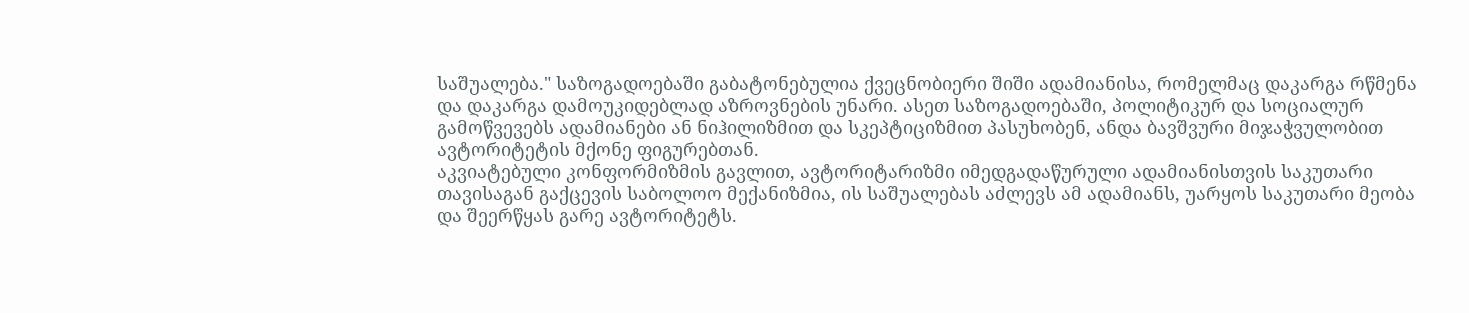საშუალება." საზოგადოებაში გაბატონებულია ქვეცნობიერი შიში ადამიანისა, რომელმაც დაკარგა რწმენა და დაკარგა დამოუკიდებლად აზროვნების უნარი. ასეთ საზოგადოებაში, პოლიტიკურ და სოციალურ გამოწვევებს ადამიანები ან ნიჰილიზმით და სკეპტიციზმით პასუხობენ, ანდა ბავშვური მიჯაჭვულობით ავტორიტეტის მქონე ფიგურებთან.
აკვიატებული კონფორმიზმის გავლით, ავტორიტარიზმი იმედგადაწურული ადამიანისთვის საკუთარი თავისაგან გაქცევის საბოლოო მექანიზმია, ის საშუალებას აძლევს ამ ადამიანს, უარყოს საკუთარი მეობა და შეერწყას გარე ავტორიტეტს.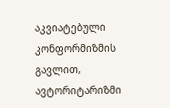აკვიატებული კონფორმიზმის გავლით, ავტორიტარიზმი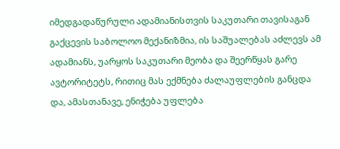იმედგადაწურული ადამიანისთვის საკუთარი თავისაგან გაქცევის საბოლოო მექანიზმია, ის საშუალებას აძლევს ამ ადამიანს, უარყოს საკუთარი მეობა და შეერწყას გარე ავტორიტეტს, რითიც მას ექმნება ძალაუფლების განცდა და, ამასთანავე, ენიჭება უფლება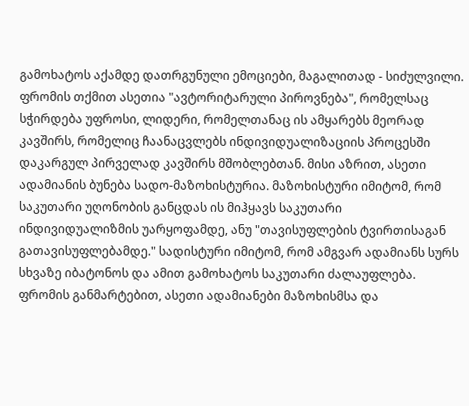გამოხატოს აქამდე დათრგუნული ემოციები, მაგალითად - სიძულვილი.
ფრომის თქმით ასეთია "ავტორიტარული პიროვნება", რომელსაც სჭირდება უფროსი, ლიდერი, რომელთანაც ის ამყარებს მეორად კავშირს, რომელიც ჩაანაცვლებს ინდივიდუალიზაციის პროცესში დაკარგულ პირველად კავშირს მშობლებთან. მისი აზრით, ასეთი ადამიანის ბუნება სადო-მაზოხისტურია. მაზოხისტური იმიტომ, რომ საკუთარი უღონობის განცდას ის მიჰყავს საკუთარი ინდივიდუალიზმის უარყოფამდე, ანუ "თავისუფლების ტვირთისაგან გათავისუფლებამდე." სადისტური იმიტომ, რომ ამგვარ ადამიანს სურს სხვაზე იბატონოს და ამით გამოხატოს საკუთარი ძალაუფლება. ფრომის განმარტებით, ასეთი ადამიანები მაზოხისმსა და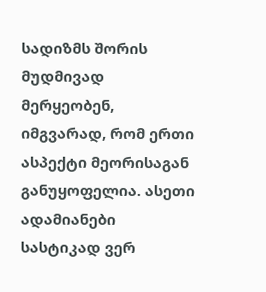სადიზმს შორის მუდმივად მერყეობენ, იმგვარად, რომ ერთი ასპექტი მეორისაგან განუყოფელია. ასეთი ადამიანები სასტიკად ვერ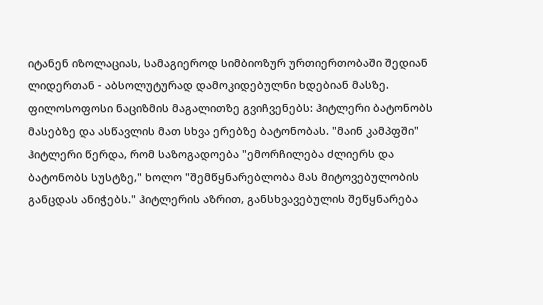იტანენ იზოლაციას, სამაგიეროდ სიმბიოზურ ურთიერთობაში შედიან ლიდერთან - აბსოლუტურად დამოკიდებულნი ხდებიან მასზე.
ფილოსოფოსი ნაციზმის მაგალითზე გვიჩვენებს: ჰიტლერი ბატონობს მასებზე და ასწავლის მათ სხვა ერებზე ბატონობას. "მაინ კამპფში" ჰიტლერი წერდა, რომ საზოგადოება "ემორჩილება ძლიერს და ბატონობს სუსტზე," ხოლო "შემწყნარებლობა მას მიტოვებულობის განცდას ანიჭებს." ჰიტლერის აზრით, განსხვავებულის შეწყნარება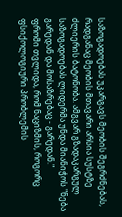საზოგადოებას უკარგავს მეობის შეგრძნებას, რადგანაც მეობის მთავარი არსია სუსტზე ძლიერის ბატონობა. ამგვარ გზადაკარგულ საზოგადოებას ლიდერმა უნდა მიანიჭოს "ნება გარედან და მოსაზრებაც - გარედან."
ფრომი თვლიდა, რომ ნაციზმის, როგორც ფსიქოლოგიური პრობლემის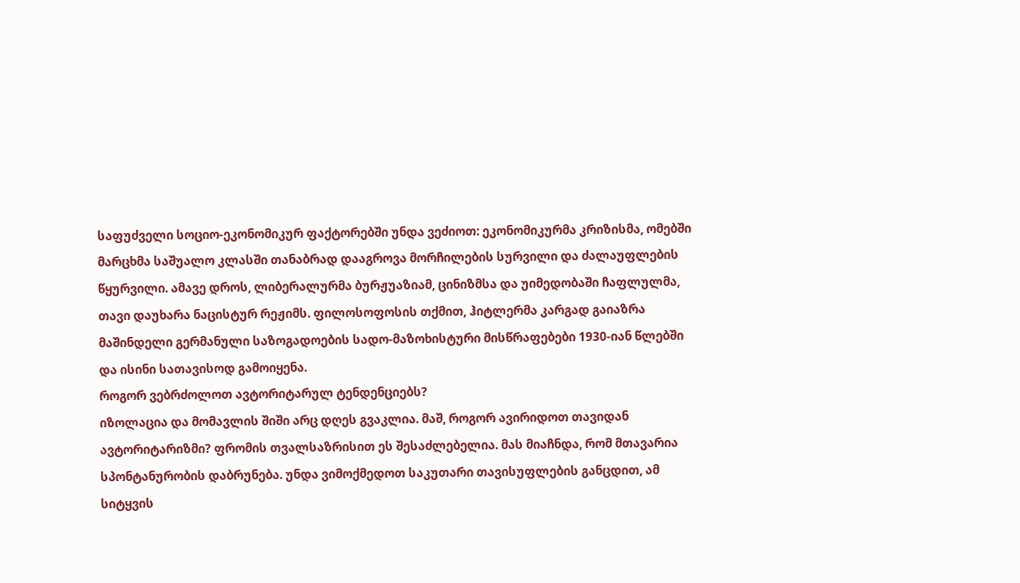საფუძველი სოციო-ეკონომიკურ ფაქტორებში უნდა ვეძიოთ: ეკონომიკურმა კრიზისმა, ომებში მარცხმა საშუალო კლასში თანაბრად დააგროვა მორჩილების სურვილი და ძალაუფლების წყურვილი. ამავე დროს, ლიბერალურმა ბურჟუაზიამ, ცინიზმსა და უიმედობაში ჩაფლულმა, თავი დაუხარა ნაცისტურ რეჟიმს. ფილოსოფოსის თქმით, ჰიტლერმა კარგად გაიაზრა მაშინდელი გერმანული საზოგადოების სადო-მაზოხისტური მისწრაფებები 1930-იან წლებში და ისინი სათავისოდ გამოიყენა.
როგორ ვებრძოლოთ ავტორიტარულ ტენდენციებს?
იზოლაცია და მომავლის შიში არც დღეს გვაკლია. მაშ, როგორ ავირიდოთ თავიდან ავტორიტარიზმი? ფრომის თვალსაზრისით ეს შესაძლებელია. მას მიაჩნდა, რომ მთავარია სპონტანურობის დაბრუნება. უნდა ვიმოქმედოთ საკუთარი თავისუფლების განცდით, ამ სიტყვის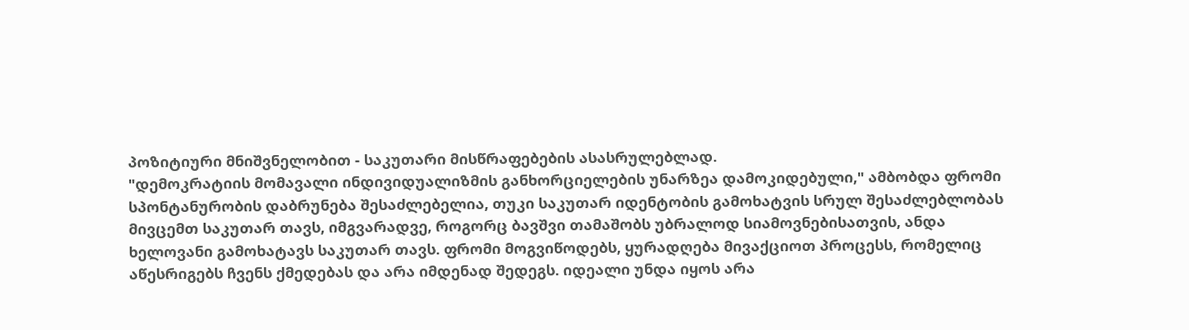პოზიტიური მნიშვნელობით - საკუთარი მისწრაფებების ასასრულებლად.
"დემოკრატიის მომავალი ინდივიდუალიზმის განხორციელების უნარზეა დამოკიდებული," ამბობდა ფრომი
სპონტანურობის დაბრუნება შესაძლებელია, თუკი საკუთარ იდენტობის გამოხატვის სრულ შესაძლებლობას მივცემთ საკუთარ თავს, იმგვარადვე, როგორც ბავშვი თამაშობს უბრალოდ სიამოვნებისათვის, ანდა ხელოვანი გამოხატავს საკუთარ თავს. ფრომი მოგვიწოდებს, ყურადღება მივაქციოთ პროცესს, რომელიც აწესრიგებს ჩვენს ქმედებას და არა იმდენად შედეგს. იდეალი უნდა იყოს არა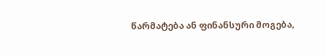წარმატება ან ფინანსური მოგება,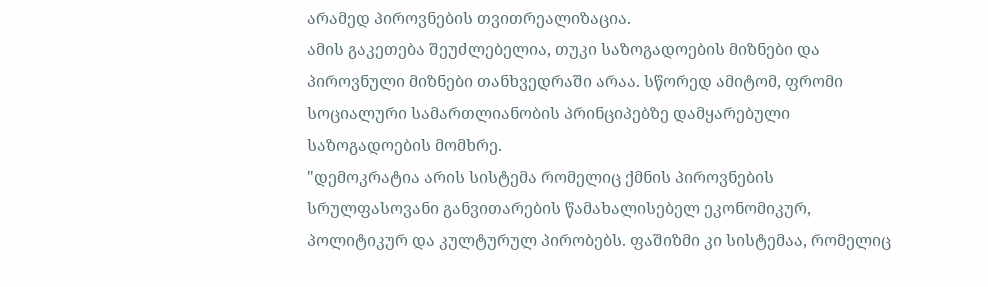არამედ პიროვნების თვითრეალიზაცია.
ამის გაკეთება შეუძლებელია, თუკი საზოგადოების მიზნები და პიროვნული მიზნები თანხვედრაში არაა. სწორედ ამიტომ, ფრომი სოციალური სამართლიანობის პრინციპებზე დამყარებული საზოგადოების მომხრე.
"დემოკრატია არის სისტემა რომელიც ქმნის პიროვნების სრულფასოვანი განვითარების წამახალისებელ ეკონომიკურ, პოლიტიკურ და კულტურულ პირობებს. ფაშიზმი კი სისტემაა, რომელიც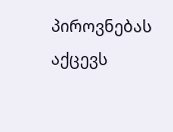პიროვნებას აქცევს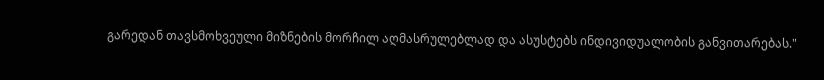გარედან თავსმოხვეული მიზნების მორჩილ აღმასრულებლად და ასუსტებს ინდივიდუალობის განვითარებას."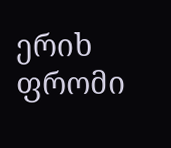ერიხ ფრომი